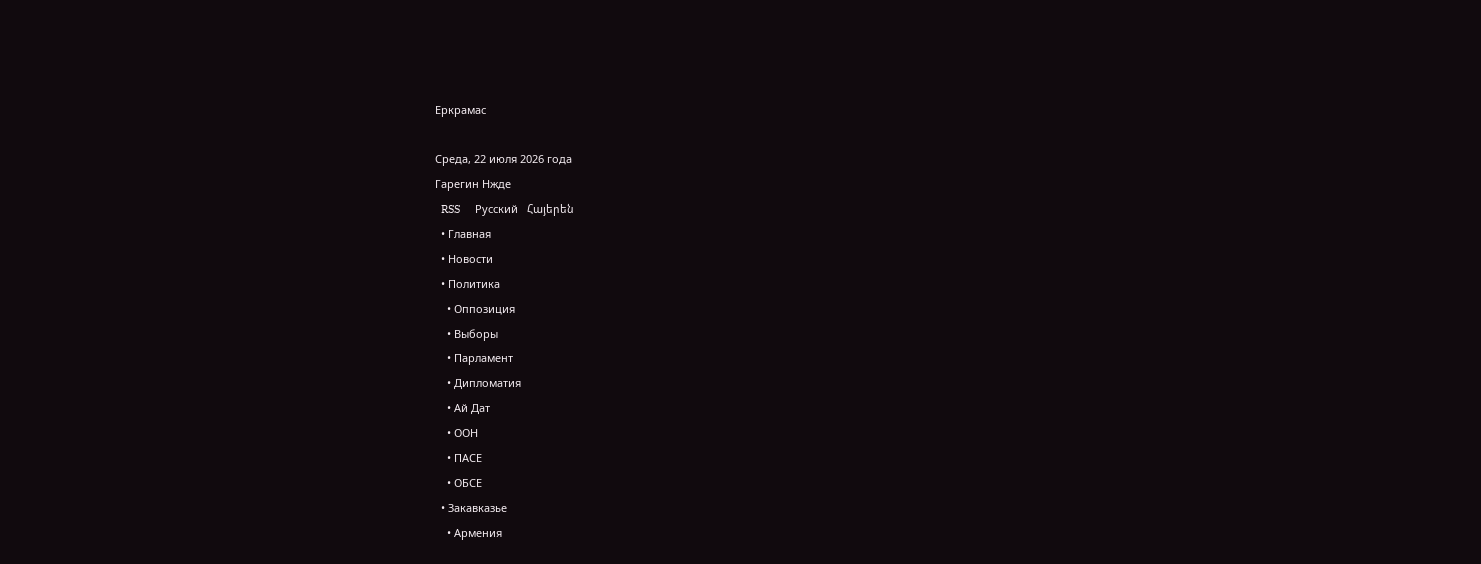Еркрамас

Среда, 22 июля 2026 года
Гарегин Нжде
  RSS     Русский   Հայերեն
  • Главная
  • Новости
  • Политика
    • Оппозиция
    • Выборы
    • Парламент
    • Дипломатия
    • Ай Дат
    • ООН
    • ПАСЕ
    • ОБСЕ
  • Закавказье
    • Армения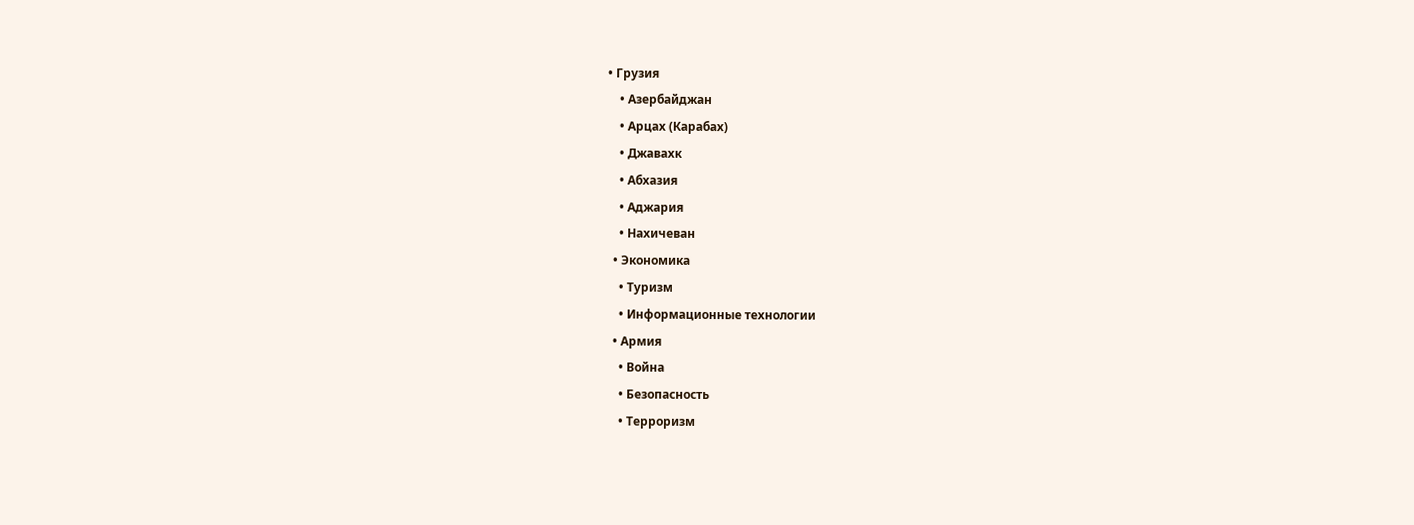• Грузия
    • Азербайджан
    • Арцах (Карабах)
    • Джавахк
    • Абхазия
    • Аджария
    • Нахичеван
  • Экономика
    • Туризм
    • Информационные технологии
  • Армия
    • Война
    • Безопасность
    • Терроризм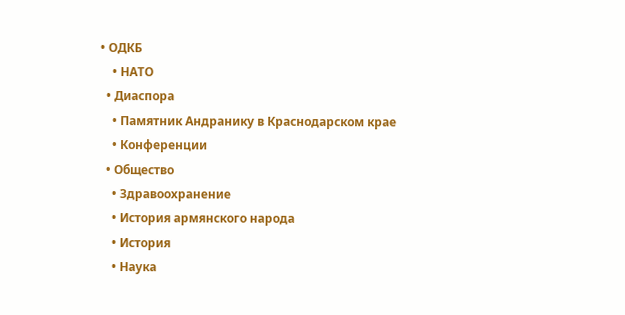• ОДКБ
    • НАТО
  • Диаспора
    • Памятник Андранику в Краснодарском крае
    • Конференции
  • Общество
    • Здравоохранение
    • История армянского народа
    • История
    • Наука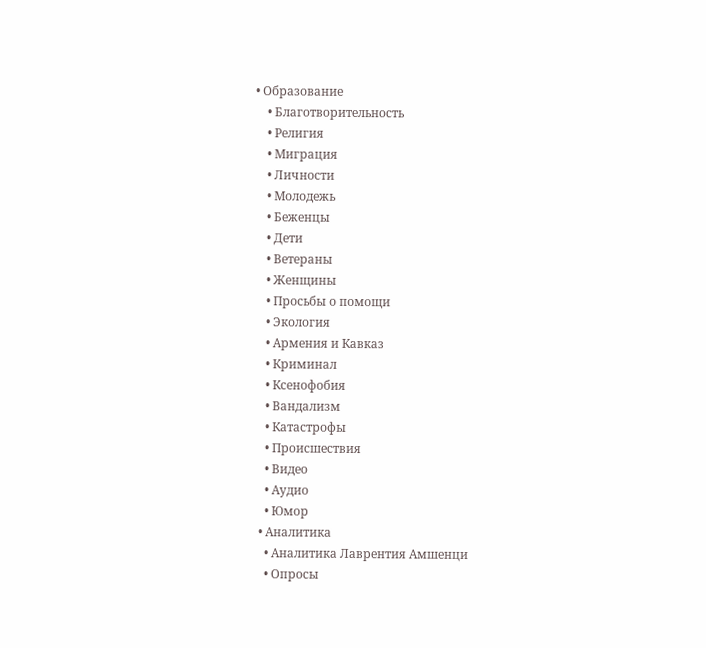• Образование
    • Благотворительность
    • Религия
    • Миграция
    • Личности
    • Молодежь
    • Беженцы
    • Дети
    • Ветераны
    • Женщины
    • Просьбы о помощи
    • Экология
    • Армения и Кавказ
    • Криминал
    • Ксенофобия
    • Вандализм
    • Катастрофы
    • Происшествия
    • Видео
    • Аудио
    • Юмор
  • Аналитика
    • Аналитика Лаврентия Амшенци
    • Опросы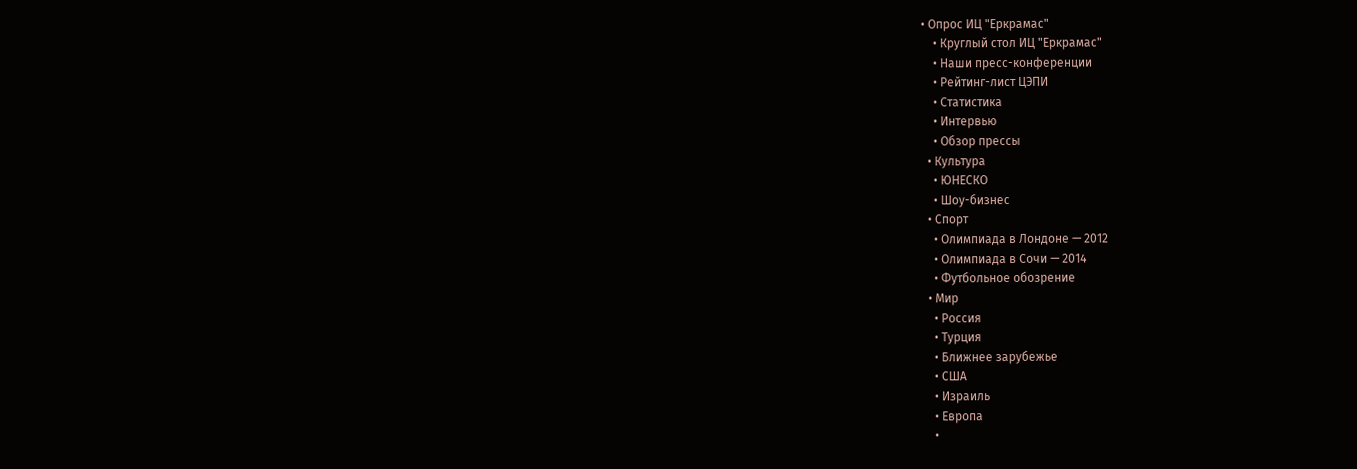• Опрос ИЦ "Еркрамас"
    • Круглый стол ИЦ "Еркрамас"
    • Наши пресс-конференции
    • Рейтинг-лист ЦЭПИ
    • Статистика
    • Интервью
    • Обзор прессы
  • Культура
    • ЮНЕСКО
    • Шоу-бизнес
  • Спорт
    • Олимпиада в Лондоне — 2012
    • Олимпиада в Сочи — 2014
    • Футбольное обозрение
  • Мир
    • Россия
    • Турция
    • Ближнее зарубежье
    • США
    • Израиль
    • Европа
    •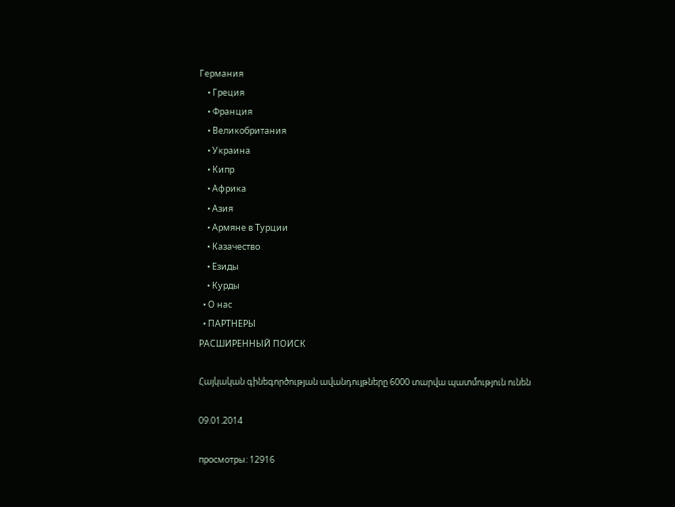Германия
    • Греция
    • Франция
    • Великобритания
    • Украина
    • Кипр
    • Африка
    • Азия
    • Армяне в Турции
    • Казачество
    • Езиды
    • Курды
  • О нас
  • ПАРТНЕРЫ
РАСШИРЕННЫЙ ПОИСК

Հայկական գինեգործության ավանդույթները 6000 տարվա պատմություն ունեն

09.01.2014

просмотры: 12916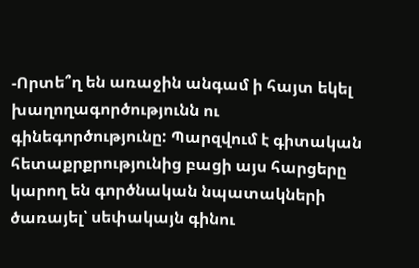-Որտե՞ղ են առաջին անգամ ի հայտ եկել խաղողագործությունն ու գինեգործությունը: Պարզվում է գիտական հետաքրքրությունից բացի այս հարցերը կարող են գործնական նպատակների ծառայել՝ սեփակայն գինու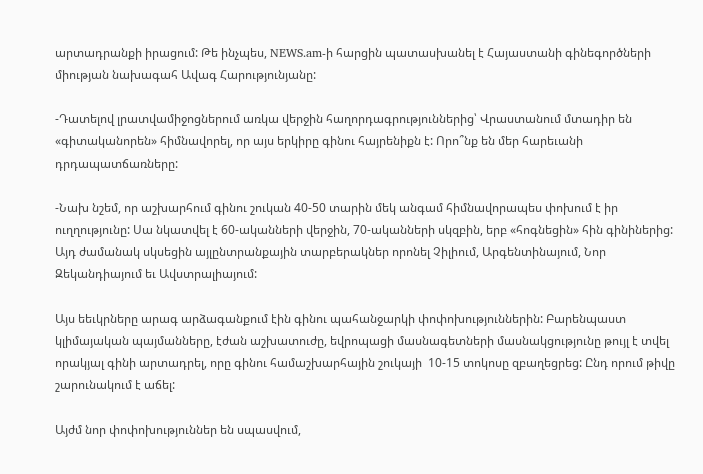արտադրանքի իրացում: Թե ինչպես, NEWS.am-ի հարցին պատասխանել է Հայաստանի գինեգործների միության նախագահ Ավագ Հարությունյանը:

-Դատելով լրատվամիջոցներում առկա վերջին հաղորդագրություններից՝ Վրաստանում մտադիր են «գիտականորեն» հիմնավորել, որ այս երկիրը գինու հայրենիքն է: Որո՞նք են մեր հարեւանի դրդապատճառները:

-Նախ նշեմ, որ աշխարհում գինու շուկան 40-50 տարին մեկ անգամ հիմնավորապես փոխում է իր ուղղությունը: Սա նկատվել է 60-ականների վերջին, 70-ականների սկզբին, երբ «հոգնեցին» հին գինիներից: Այդ ժամանակ սկսեցին այլընտրանքային տարբերակներ որոնել Չիլիում, Արգենտինայում, Նոր Զեկանդիայում եւ Ավստրալիայում:

Այս եեւկրները արագ արձագանքում էին գինու պահանջարկի փոփոխություններին: Բարենպաստ կլիմայական պայմանները, էժան աշխատուժը, եվրոպացի մասնագետների մասնակցությունը թույլ է տվել որակյալ գինի արտադրել, որը գինու համաշխարհային շուկայի  10-15 տոկոսը զբաղեցրեց: Ընդ որում թիվը շարունակում է աճել:

Այժմ նոր փոփոխություններ են սպասվում,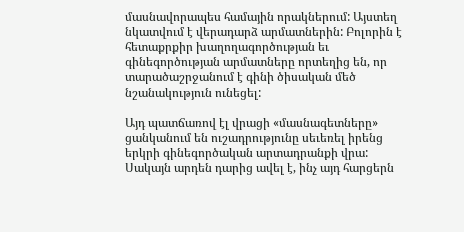մասնավորապես համային որակներում: Այստեղ նկատվում է վերադարձ արմատներին: Բոլորին է հետաքրքիր խաղողագործության եւ գինեգործության արմատները որտեղից են, որ տարածաշրջանում է գինի ծիսական մեծ նշանակություն ունեցել:

Այդ պատճառով էլ վրացի «մասնագետները» ցանկանում են ուշադրությունը սեւեռել իրենց երկրի գինեգործական արտադրանքի վրա: Սակայն արդեն դարից ավել է, ինչ այդ հարցերն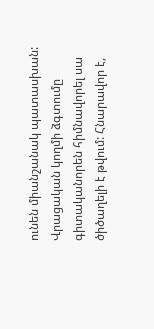ունեն միանշանակ պատասխան: Վրացական կողմի ձգտումը գիտականորեն հիմնավորել սա ծիծաղելի է թվում: Հնարավոր է,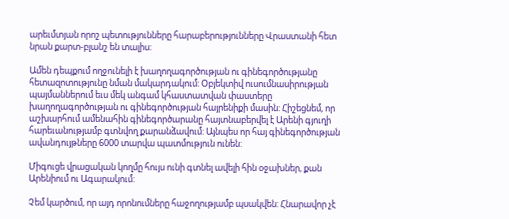արեւմտյան որոշ պետությունները հարաբերությունները Վրաստանի հետ նրան քարտ-բլանշ են տալիս:

Ամեն դեպքում ողջունելի է խաղողագործության ու գինեգործությանը հետազոտությունը նման մակարդակում: Օբյեկտիվ ուսումնասիրության պայմաններում եւս մեկ անգամ կհաստատվան փաստերը խաղողագործության ու գինեգործության հայրենիքի մասին: Հիշեցնեմ, որ աշխարհում ամենահին գինեգործարանը հայտնաբերվել է Արենի գյուղի հարեւանությամբ գտնվող քարանձավում: Այնպես որ հայ գինեգործության ավանդույթները 6000 տարվա պատմություն ունեն:

Միգուցե վրացական կողմը հույս ունի գտնել ավելի հին օջախներ, քան Արենիում ու Ագարակում:

Չեմ կարծում, որ այդ որոնումները հաջողությամբ պսակվեն: Հնարավոր չէ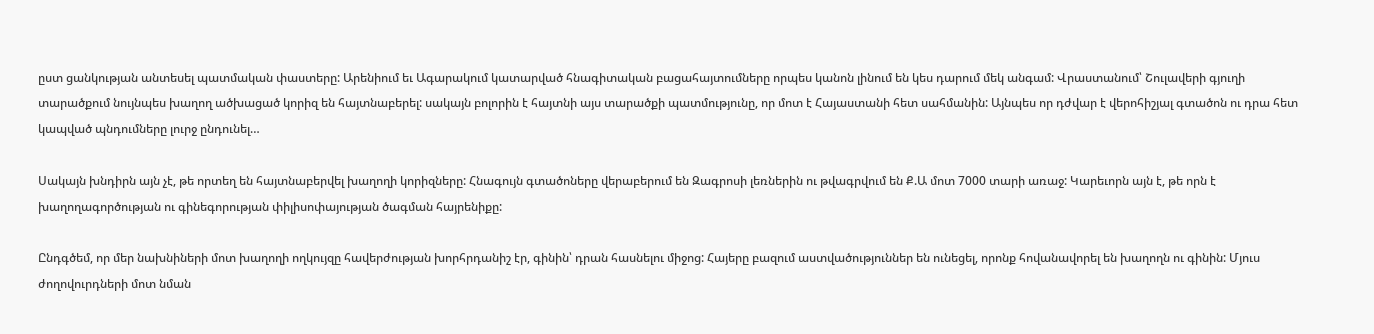ըստ ցանկության անտեսել պատմական փաստերը: Արենիում եւ Ագարակում կատարված հնագիտական բացահայտումները որպես կանոն լինում են կես դարում մեկ անգամ: Վրաստանում՝ Շուլավերի գյուղի տարածքում նույնպես խաղող ածխացած կորիզ են հայտնաբերել: սակայն բոլորին է հայտնի այս տարածքի պատմությունը, որ մոտ է Հայաստանի հետ սահմանին: Այնպես որ դժվար է վերոհիշյալ գտածոն ու դրա հետ կապված պնդումները լուրջ ընդունել…

Սակայն խնդիրն այն չէ, թե որտեղ են հայտնաբերվել խաղողի կորիզները: Հնագույն գտածոները վերաբերում են Զագրոսի լեռներին ու թվագրվում են Ք.Ա մոտ 7000 տարի առաջ: Կարեւորն այն է, թե որն է խաղողագործության ու գինեգորության փիլիսոփայության ծագման հայրենիքը:

Ընդգծեմ, որ մեր նախնիների մոտ խաղողի ողկույզը հավերժության խորհրդանիշ էր, գինին՝ դրան հասնելու միջոց: Հայերը բազում աստվածություններ են ունեցել, որոնք հովանավորել են խաղողն ու գինին: Մյուս ժողովուրդների մոտ նման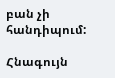բան չի հանդիպում:

Հնագույն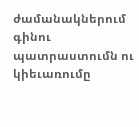ժամանակներում  գինու պատրաստումն ու կիեւառումը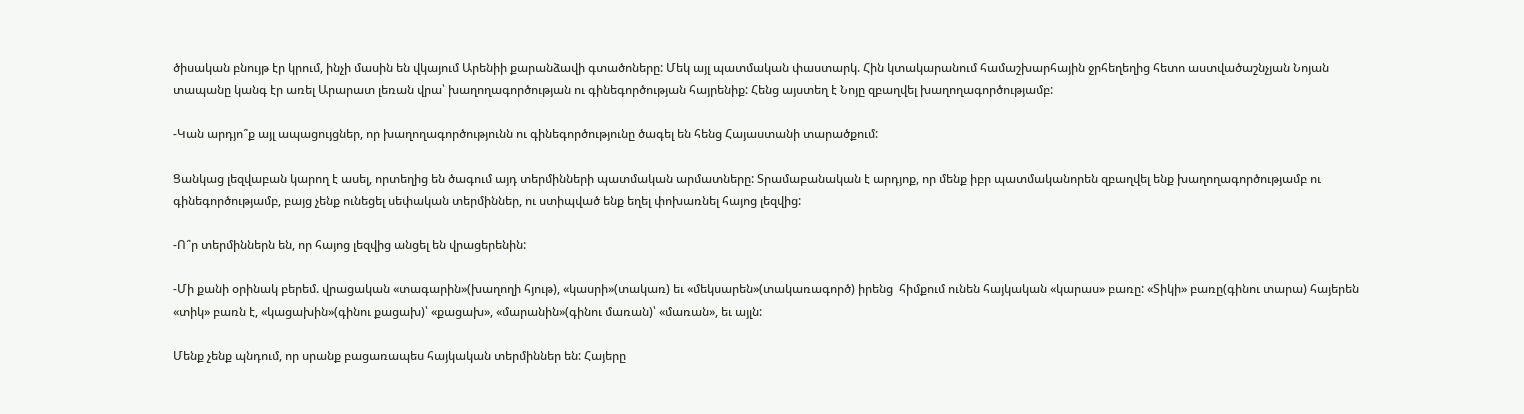ծիսական բնույթ էր կրում, ինչի մասին են վկայում Արենիի քարանձավի գտածոները: Մեկ այլ պատմական փաստարկ. Հին կտակարանում համաշխարհային ջրհեղեղից հետո աստվածաշնչյան Նոյան տապանը կանգ էր առել Արարատ լեռան վրա՝ խաղողագործության ու գինեգործության հայրենիք: Հենց այստեղ է Նոյը զբաղվել խաղողագործությամբ:

-Կան արդյո՞ք այլ ապացույցներ, որ խաղողագործությունն ու գինեգործությունը ծագել են հենց Հայաստանի տարածքում:

Ցանկաց լեզվաբան կարող է ասել, որտեղից են ծագում այդ տերմինների պատմական արմատները: Տրամաբանական է արդյոք, որ մենք իբր պատմականորեն զբաղվել ենք խաղողագործությամբ ու գինեգործությամբ, բայց չենք ունեցել սեփական տերմիններ, ու ստիպված ենք եղել փոխառնել հայոց լեզվից:

-Ո՞ր տերմիններն են, որ հայոց լեզվից անցել են վրացերենին:

-Մի քանի օրինակ բերեմ. վրացական «տագարին»(խաղողի հյութ), «կասրի»(տակառ) եւ «մեկսարեն»(տակառագործ) իրենց  հիմքում ունեն հայկական «կարաս» բառը: «Տիկի» բառը(գինու տարա) հայերեն «տիկ» բառն է, «կացախին»(գինու քացախ)՝ «քացախ», «մարանին»(գինու մառան)՝ «մառան», եւ այլն:

Մենք չենք պնդում, որ սրանք բացառապես հայկական տերմիններ են: Հայերը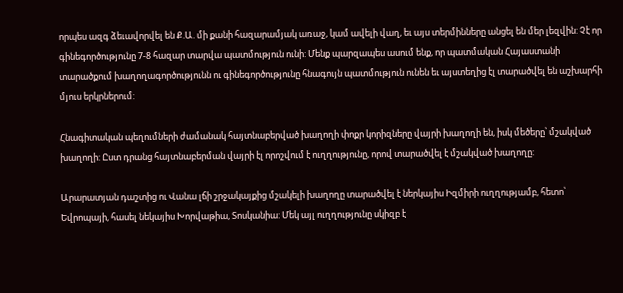որպես ազգ ձեւավորվել են Ք.Ա. մի քանի հազարամյակ առաջ, կամ ավելի վաղ, եւ այս տերմինները անցել են մեր լեզվին: Չէ որ գինեգործությունը 7-8 հազար տարվա պատմություն ունի: Մենք պարզապես ասում ենք, որ պատմական Հայաստանի տարածքում խաղողագործությունն ու գինեգործությունը հնագույն պատմություն ունեն եւ այստեղից էլ տարածվել են աշխարհի մյուս երկրներում:

Հնագիտական պեղումների ժամանակ հայտնաբերված խաղողի փոքր կորիզները վայրի խաղողի են, իսկ մեծերը՝ մշակված խաղողի: Ըստ դրանց հայտնաբերման վայրի էլ որոշվում է ուղղությունը, որով տարածվել է մշակված խաղողը:

Արարատյան դաշտից ու Վանա լճի շրջակայքից մշակելի խաղողը տարածվել է ներկայիս Իզմիրի ուղղությամբ, հետո՝ Եվրոպայի, հասել նեկայիս Խորվաթիա, Տոսկանիա: Մեկ այլ ուղղությունը սկիզբ է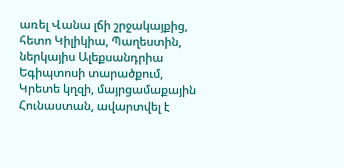առել Վանա լճի շրջակայքից, հետո Կիլիկիա, Պաղեստին, ներկայիս Ալեքսանդրիա Եգիպտոսի տարածքում, Կրետե կղզի, մայրցամաքային Հունաստան, ավարտվել է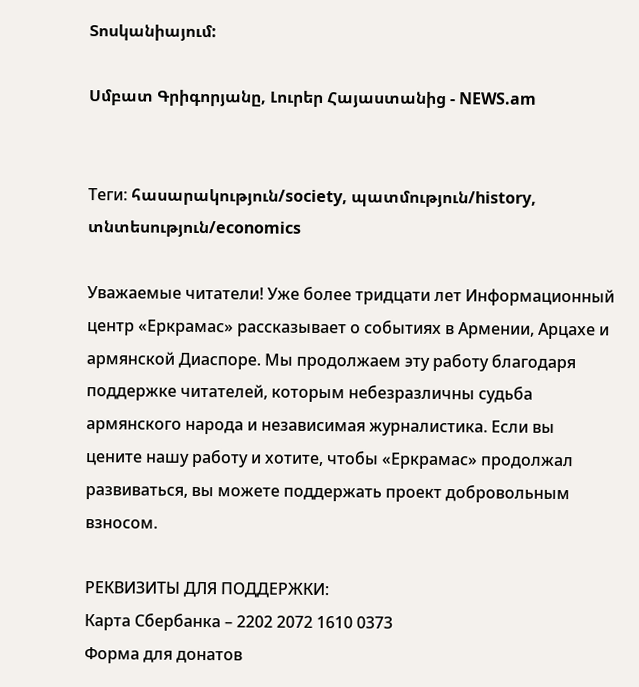Տոսկանիայում:

Սմբատ Գրիգորյանը, Լուրեր Հայաստանից - NEWS.am


Теги: հասարակություն/society, պատմություն/history, տնտեսություն/economics

Уважаемые читатели! Уже более тридцати лет Информационный центр «Еркрамас» рассказывает о событиях в Армении, Арцахе и армянской Диаспоре. Мы продолжаем эту работу благодаря поддержке читателей, которым небезразличны судьба армянского народа и независимая журналистика. Если вы цените нашу работу и хотите, чтобы «Еркрамас» продолжал развиваться, вы можете поддержать проект добровольным взносом.

РЕКВИЗИТЫ ДЛЯ ПОДДЕРЖКИ:
Карта Сбербанка – 2202 2072 1610 0373
Форма для донатов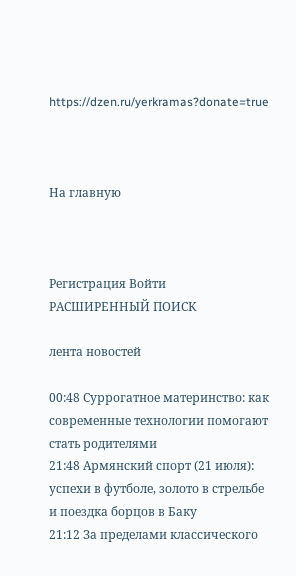https://dzen.ru/yerkramas?donate=true



На главную



Регистрация Войти
РАСШИРЕННЫЙ ПОИСК

лента новостей

00:48 Суррогатное материнство: как современные технологии помогают стать родителями
21:48 Армянский спорт (21 июля): успехи в футболе, золото в стрельбе и поездка борцов в Баку
21:12 За пределами классического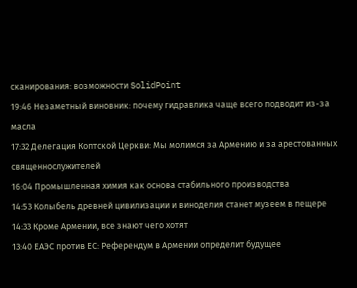сканирования: возможности SolidPoint
19:46 Незаметный виновник: почему гидравлика чаще всего подводит из-за масла
17:32 Делегация Коптской Церкви: Мы молимся за Армению и за арестованных священнослужителей
16:04 Промышленная химия как основа стабильного производства
14:53 Колыбель древней цивилизации и виноделия станет музеем в пещере
14:33 Кроме Армении, все знают чего хотят
13:40 ЕАЭС против ЕС: Референдум в Армении определит будущее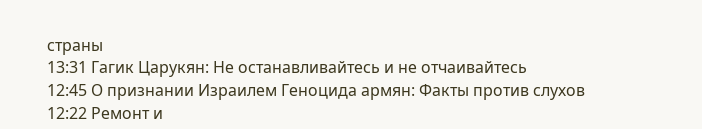страны
13:31 Гагик Царукян: Не останавливайтесь и не отчаивайтесь
12:45 О признании Израилем Геноцида армян: Факты против слухов
12:22 Ремонт и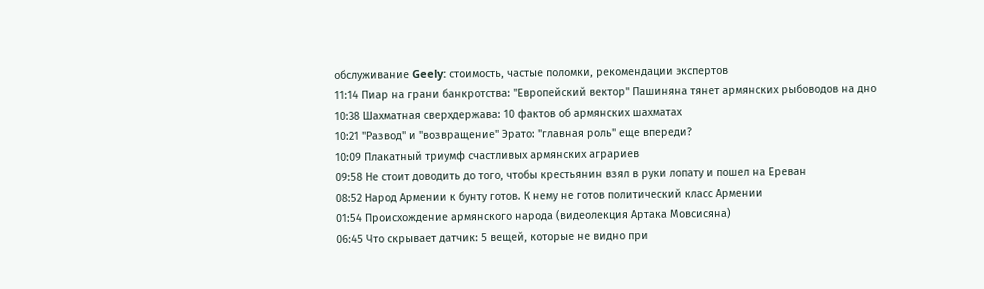обслуживание Geely: стоимость, частые поломки, рекомендации экспертов
11:14 Пиар на грани банкротства: "Европейский вектор" Пашиняна тянет армянских рыбоводов на дно
10:38 Шахматная сверхдержава: 10 фактов об армянских шахматах
10:21 "Развод" и "возвращение" Эрато: "главная роль" еще впереди?
10:09 Плакатный триумф счастливых армянских аграриев
09:58 Не стоит доводить до того, чтобы крестьянин взял в руки лопату и пошел на Ереван
08:52 Народ Армении к бунту готов. К нему не готов политический класс Армении
01:54 Происхождение армянского народа (видеолекция Артака Мовсисяна)
06:45 Что скрывает датчик: 5 вещей, которые не видно при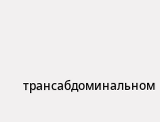трансабдоминальном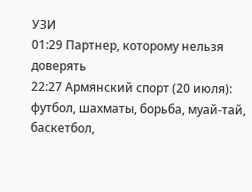УЗИ
01:29 Партнер, которому нельзя доверять
22:27 Армянский спорт (20 июля): футбол, шахматы, борьба, муай-тай, баскетбол,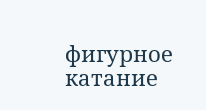фигурное катание